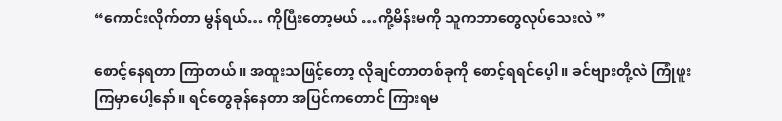“ကောင်းလိုက်တာ မွန်ရယ်… ကိုပြီးတော့မယ် …ကို့မိန်းမကို သူကဘာတွေလုပ်သေးလဲ ”

စောင့်နေရတာ ကြာတယ်။ အထူးသဖြင့်တော့ လိုချင်တာတစ်ခုကို စောင့်ရရင်ပေ့ါ။ ခင်ဗျားတို့လဲ ကြုံဖူးကြမှာပေါ့နော်။ ရင်တွေခုန်နေတာ အပြင်ကတောင် ကြားရမ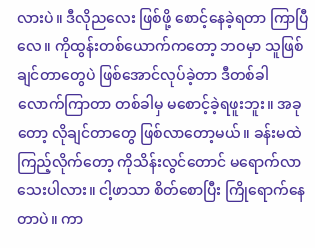လားပဲ။ ဒီလိုညလေး ဖြစ်ဖို့ စောင့်နေခဲ့ရတာ ကြာပြီလေ။ ကိုထွန်းတစ်ယောက်ကတော့ ဘဝမှာ သူဖြစ်ချင်တာတွေပဲ ဖြစ်အောင်လုပ်ခဲ့တာ ဒီတစ်ခါလောက်ကြာတာ တစ်ခါမှ မစောင့်ခဲ့ရဖူးဘူး။ အခုတော့ လိုချင်တာတွေ ဖြစ်လာတော့မယ်။ ခန်းမထဲ ကြည့်လိုက်တော့ ကိုသိန်းလွင်တောင် မရောက်လာသေးပါလား။ ငါ့ဖာသာ စိတ်စောပြီး ကြိုရောက်နေတာပဲ။ ကာ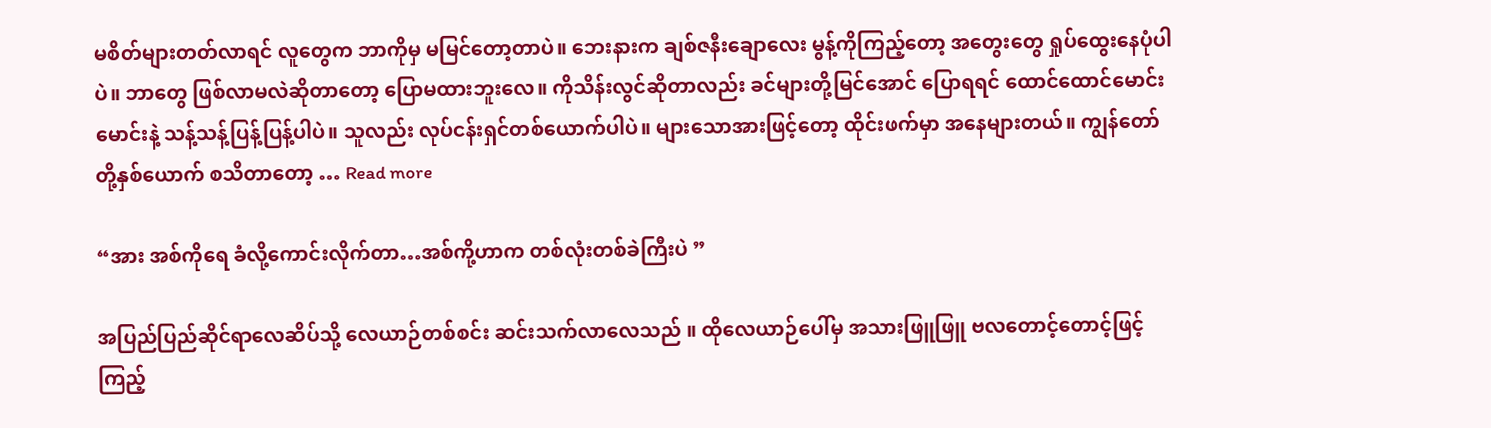မစိတ်များတတ်လာရင် လူတွေက ဘာကိုမှ မမြင်တော့တာပဲ။ ဘေးနားက ချစ်ဇနီးချောလေး မွန့်ကိုကြည့်တော့ အတွေးတွေ ရှုပ်ထွေးနေပုံပါပဲ။ ဘာတွေ ဖြစ်လာမလဲဆိုတာတော့ ပြောမထားဘူးလေ။ ကိုသိန်းလွင်ဆိုတာလည်း ခင်များတို့မြင်အောင် ပြောရရင် ထောင်ထောင်မောင်းမောင်းနဲ့ သန့်သန့်ပြန့်ပြန့်ပါပဲ။ သူလည်း လုပ်ငန်းရှင်တစ်ယောက်ပါပဲ။ များသောအားဖြင့်တော့ ထိုင်းဖက်မှာ အနေများတယ်။ ကျွန်တော်တို့နှစ်ယောက် စသိတာတော့ … Read more

“အား အစ်ကိုရေ ခံလို့ကောင်းလိုက်တာ…အစ်ကို့ဟာက တစ်လုံးတစ်ခဲကြီးပဲ ”

အပြည်ပြည်ဆိုင်ရာလေဆိပ်သို့ လေယာဉ်တစ်စင်း ဆင်းသက်လာလေသည် ။ ထိုလေယာဉ်ပေါ်မှ အသားဖြူဖြူ ဗလတောင့်တောင့်ဖြင့် ကြည့်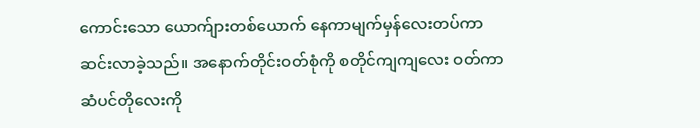ကောင်းသော ယောက်ျားတစ်ယောက် နေကာမျက်မှန်လေးတပ်ကာ ဆင်းလာခဲ့သည်။ အနောက်တိုင်းဝတ်စုံကို စတိုင်ကျကျလေး ဝတ်ကာ ဆံပင်တိုလေးကို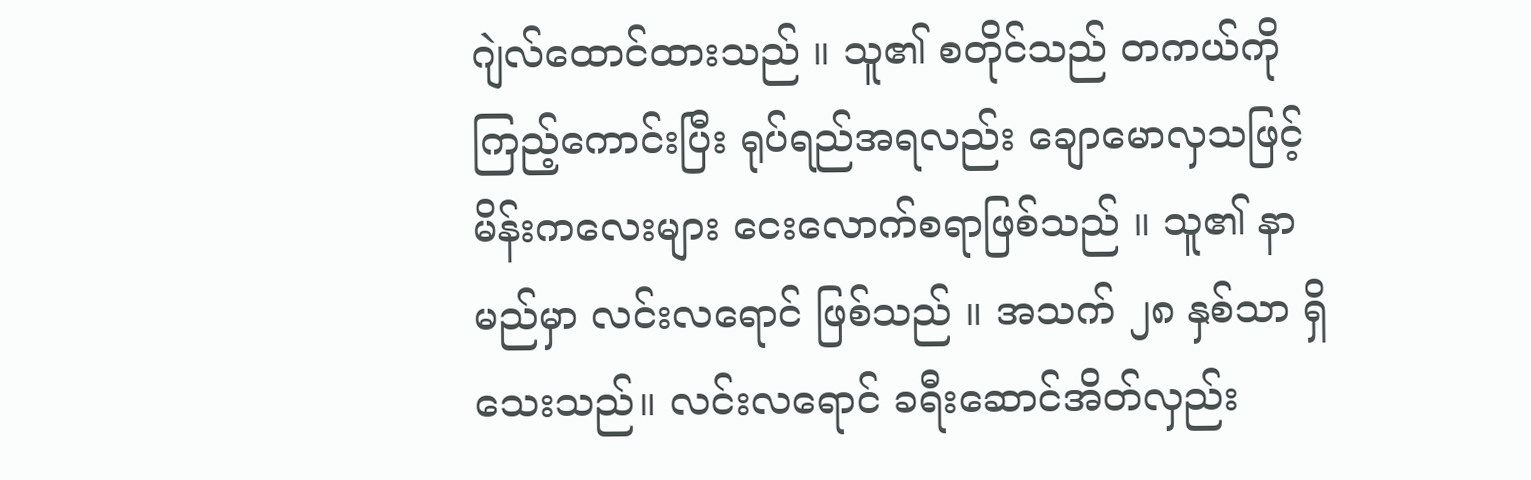ဂျဲလ်ထောင်ထားသည် ။ သူ၏ စတိုင်သည် တကယ်ကို ကြည့်ကောင်းပြီး ရုပ်ရည်အရလည်း ချောမောလှသဖြင့် မိန်းကလေးများ ငေးလောက်စရာဖြစ်သည် ။ သူ၏ နာမည်မှာ လင်းလရောင် ဖြစ်သည် ။ အသက် ၂၈ နှစ်သာ ရှိသေးသည်။ လင်းလရောင် ခရီးဆောင်အိတ်လှည်း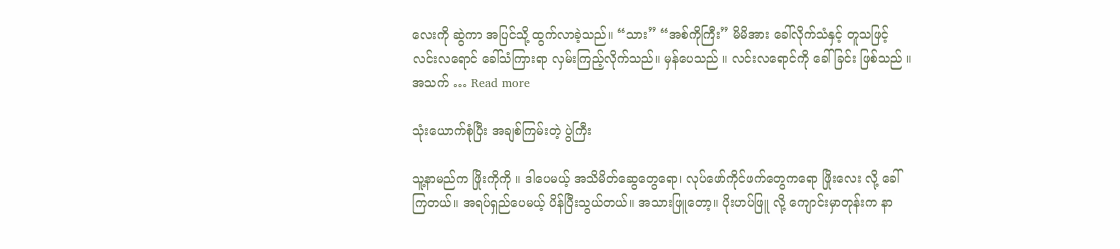လေးကို ဆွဲကာ အပြင်သို့ ထွက်လာခဲ့သည်။ “သား” “အစ်ကိုကြီး” မိမိအား ခေါ်လိုက်သံနှင့် တူသဖြင့် လင်းလရောင် ခေါ်သံကြားရာ လှမ်းကြည့်လိုက်သည်။ မှန်ပေသည် ။ လင်းလရောင်ကို ခေါ်ခြင်း ဖြစ်သည် ။ အသက် … Read more

သုံးယောက်စုံပြီး အချစ်ကြမ်းတဲ့ ပွဲကြီး

သူ့နာမည်က ဖြိုးကိုကို ။ ဒါပေမယ့် အသိမိတ်ဆွေတွေရော၊ လုပ်ဖော်ကိုင်ဖက်တွေကရော ဖြိုးလေး လို့ ခေါ်ကြတယ်။ အရပ်ရှည်ပေမယ့် ပိန်ပြီးသွယ်တယ်။ အသားဖြူတော့။ ပိုးဟပ်ဖြူ လို့ ကျောင်းမှာတုန်းက နာ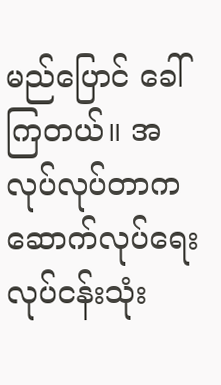မည်ပြောင် ခေါ်ကြတယ်။ အလုပ်လုပ်တာက ဆောက်လုပ်ရေးလုပ်ငန်းသုံး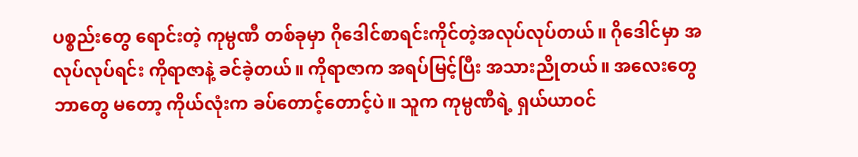ပစ္စည်းတွေ ရောင်းတဲ့ ကုမ္ပဏီ တစ်ခုမှာ ဂိုဒေါင်စာရင်းကိုင်တဲ့အလုပ်လုပ်တယ်။ ဂိုဒေါင်မှာ အလုပ်လုပ်ရင်း ကိုရာဇာနဲ့ ခင်ခဲ့တယ်။ ကိုရာဇာက အရပ်မြင့်ပြီး အသားညိုတယ်။ အလေးတွေ ဘာတွေ မတော့ ကိုယ်လုံးက ခပ်တောင့်တောင့်ပဲ။ သူက ကုမ္ပဏီရဲ့ ရှယ်ယာဝင်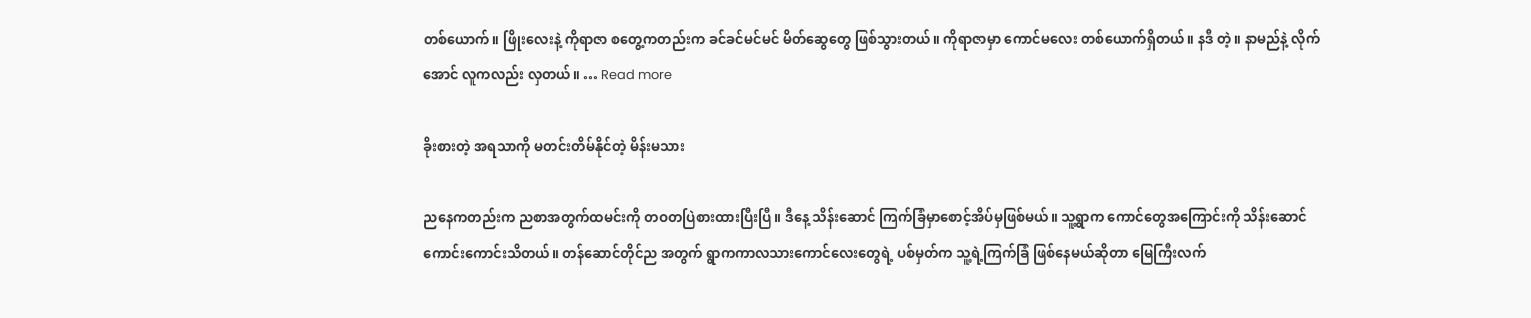တစ်ယောက်။ ဖြိုးလေးနဲ့ ကိုရာဇာ စတွေ့ကတည်းက ခင်ခင်မင်မင် မိတ်ဆွေတွေ ဖြစ်သွားတယ်။ ကိုရာဇာမှာ ကောင်မလေး တစ်ယောက်ရှိတယ်။ နဒီ တဲ့။ နာမည်နဲ့ လိုက်အောင် လူကလည်း လှတယ်။ … Read more

ခိုးစားတဲ့ အရသာကို မတင်းတိမ်နိုင်တဲ့ မိန်းမသား

ညနေကတည်းက ညစာအတွက်ထမင်းကို တဝတပြဲစားထားပြီးပြီ။ ဒီနေ့ သိန်းဆောင် ကြက်ခြံမှာစောင့်အိပ်မှဖြစ်မယ်။ သူ့ရွာက ကောင်တွေအကြောင်းကို သိန်းဆောင် ကောင်းကောင်းသိတယ်။ တန်ဆောင်တိုင်ည အတွက် ရွာကကာလသားကောင်လေးတွေရဲ့ ပစ်မှတ်က သူ့ရဲ့ကြက်ခြံ ဖြစ်နေမယ်ဆိုတာ မြေကြီးလက်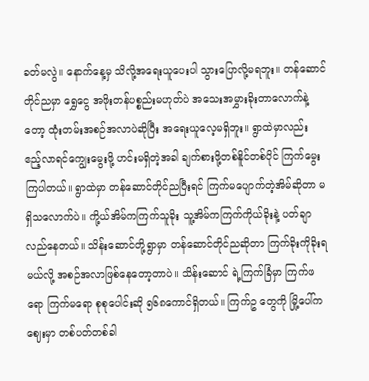ခတ်မလွဲ။ နောက်နေ့မှ သိလို့အရေးယူပေးပါ သွားပြောလို့မရဘူး။ တန်ဆောင်တိုင်ညမှာ ရွှေငွေ အဖိုးတန်ပစ္စည်းမဟုတ်ပဲ အသေးအမွှားခိုးတာလောက်နဲ့တော့ ထုံးတမ်းအစဉ်အလာပဲဆိုပြီး အရေးယူလေ့မရှိဘူး။ ရွာထဲမှာလည်း ဧည့်လာရင်ကျွေးမွေးဖို့ ဟင်းမရှိတဲ့အခါ ချက်စားဖို့တစ်နိူင်တစ်ပိုင် ကြက်မွေးကြပါတယ်။ ရွာထဲမှာ တန်ဆောင်တိုင်ညပြီးရင် ကြက်မပျောက်တဲ့အိမ်ဆိုတာ မရှိသလောက်ပဲ။ ကို့ယ်အိမ်ကကြက်သူခိုး သူ့အိမ်ကကြက်ကိုယ်ခိုးနဲ့ ပတ်ချာလည်နေတယ်။ သိန်းဆောင်တို့ရွာမှာ တန်ဆောင်တိုင်ညဆိုတာ ကြက်ခိုးကိုခိုးရမယ်လို့ အစဉ်အလာဖြစ်နေတော့တာပဲ။ သိန်းဆောင် ရဲ့ကြက်ခြံမှာ ကြက်ဖရော ကြက်မရော စုစုပေါင်းဆို ၅၆၈ကောင်ရှိတယ်။ ကြက်ဥ တွေကို မြို့ပေါ်ကဈေးမှာ တစ်ပတ်တစ်ခါ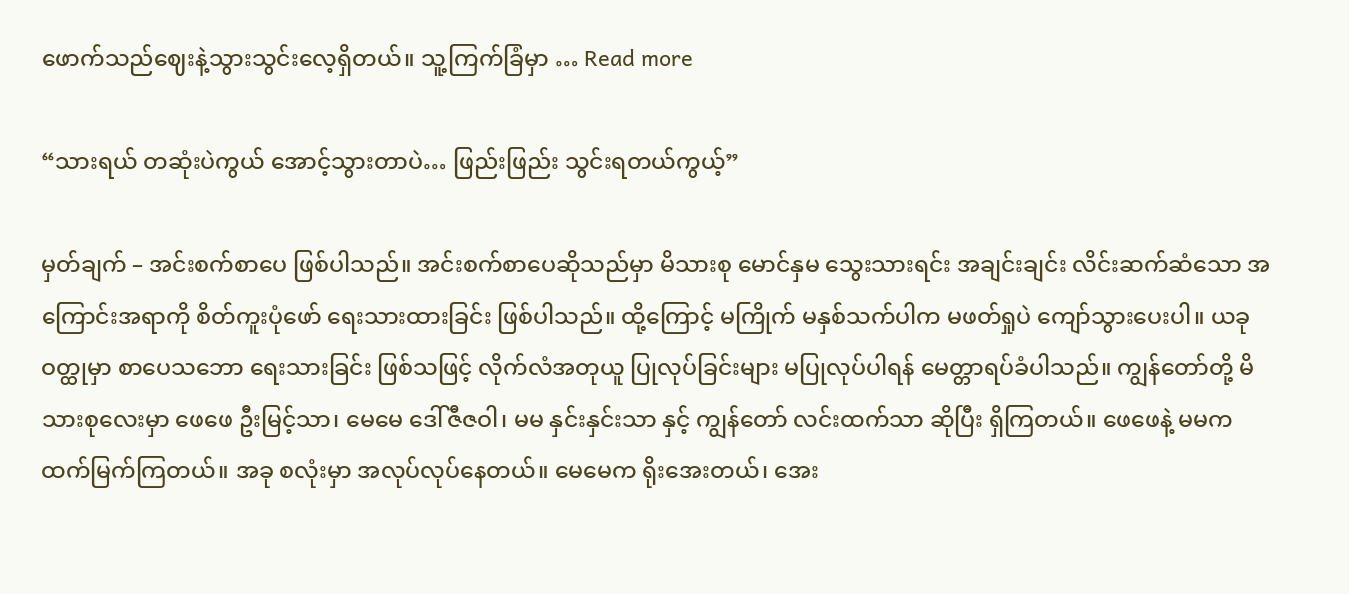ဖောက်သည်ဈေးနဲ့သွားသွင်းလေ့ရှိတယ်။ သူ့ကြက်ခြံမှာ … Read more

“သားရယ် တဆုံးပဲကွယ် အောင့်သွားတာပဲ… ဖြည်းဖြည်း သွင်းရတယ်ကွယ့်”

မှတ်ချက် – အင်းစက်စာပေ ဖြစ်ပါသည်။ အင်းစက်စာပေဆိုသည်မှာ မိသားစု မောင်နှမ သွေးသားရင်း အချင်းချင်း လိင်းဆက်ဆံသော အကြောင်းအရာကို စိတ်ကူးပုံဖော် ရေးသားထားခြင်း ဖြစ်ပါသည်။ ထို့ကြောင့် မကြိုက် မနှစ်သက်ပါက မဖတ်ရှုပဲ ကျော်သွားပေးပါ။ ယခုဝတ္ထုမှာ စာပေသဘော ရေးသားခြင်း ဖြစ်သဖြင့် လိုက်လံအတုယူ ပြုလုပ်ခြင်းများ မပြုလုပ်ပါရန် မေတ္တာရပ်ခံပါသည်။ ကျွန်တော်တို့ မိသားစုလေးမှာ ဖေဖေ ဦးမြင့်သာ၊ မေမေ ဒေါ်ဇီဇဝါ၊ မမ နှင်းနှင်းသာ နှင့် ကျွန်တော် လင်းထက်သာ ဆိုပြီး ရှိကြတယ်။ ဖေဖေနဲ့ မမက ထက်မြက်ကြတယ်။ အခု စလုံးမှာ အလုပ်လုပ်နေတယ်။ မေမေက ရိုးအေးတယ်၊ အေး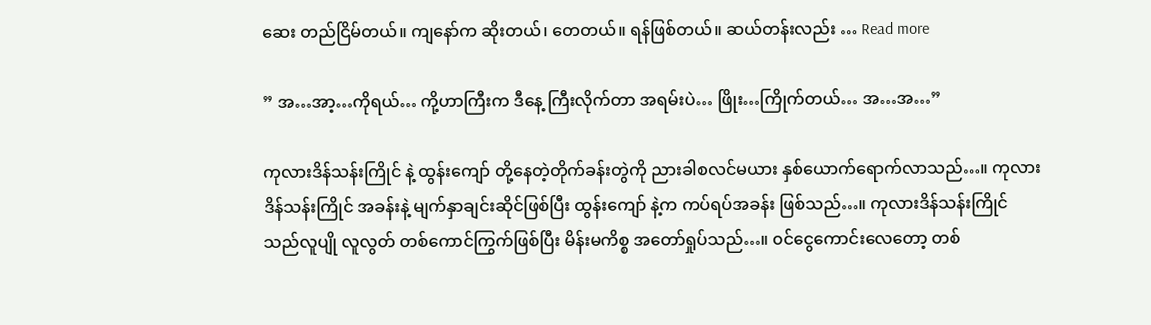ဆေး တည်ငြိမ်တယ်။ ကျနော်က ဆိုးတယ်၊ တေတယ်။ ရန်ဖြစ်တယ်။ ဆယ်တန်းလည်း … Read more

” အ…အာ့…ကိုရယ်… ကို့ဟာကြီးက ဒီနေ့ ကြီးလိုက်တာ အရမ်းပဲ… ဖြိုး…ကြိုက်တယ်… အ…အ…”

ကုလားဒိန်သန်းကြိုင် နဲ့ ထွန်းကျော် တို့နေတဲ့တိုက်ခန်းတွဲကို ညားခါစလင်မယား နှစ်ယောက်ရောက်လာသည်…။ ကုလားဒိန်သန်းကြိုင် အခန်းနဲ့ မျက်နှာချင်းဆိုင်ဖြစ်ပြီး ထွန်းကျော် နဲ့က ကပ်ရပ်အခန်း ဖြစ်သည်…။ ကုလားဒိန်သန်းကြိုင် သည်လူပျို လူလွတ် တစ်ကောင်ကြွက်ဖြစ်ပြီး မိန်းမကိစ္စ အတော်ရှုပ်သည်…။ ၀င်ငွေကောင်းလေတော့ တစ်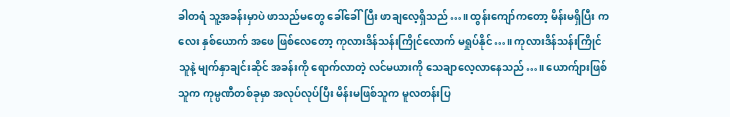ခါတရံ သူ့အခန်းမှာပဲ ဖာသည်မတွေ ခေါ်ခေါ်ပြီး ဖာချလေ့ရှိသည်…။ ထွန်းကျော်ကတော့ မိန်းမရှိပြီး ကလေး နှစ်ယောက် အဖေ ဖြစ်လေတော့ ကုလားဒိန်သန်းကြိုင်လောက် မရှုပ်နိုင်…။ ကုလားဒိန်သန်းကြိုင် သူနဲ့ မျက်နှာချင်းဆိုင် အခန်းကို ရောက်လာတဲ့ လင်မယားကို သေချာလေ့လာနေသည်…။ ယောက်ျားဖြစ်သူက ကုမ္ပဏီတစ်ခုမှာ အလုပ်လုပ်ပြီး မိန်းမဖြစ်သူက မူလတန်းပြ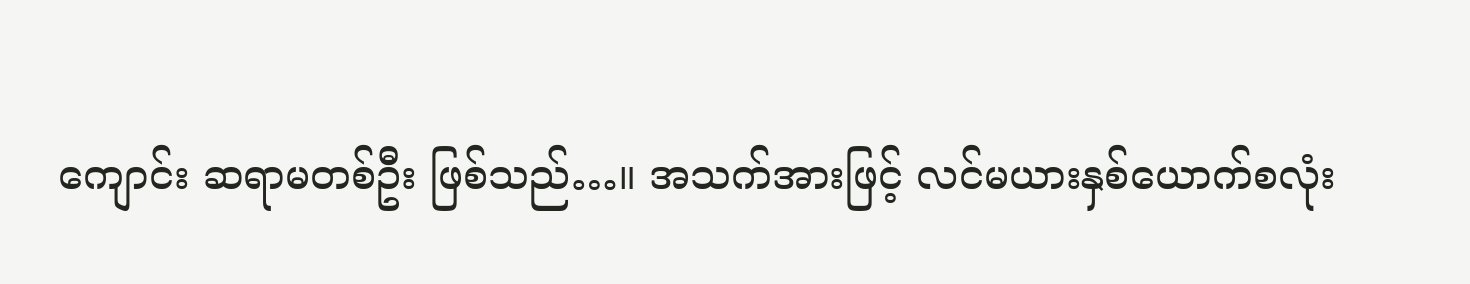ကျောင်း ဆရာမတစ်ဦး ဖြစ်သည်…။ အသက်အားဖြင့် လင်မယားနှစ်ယောက်စလုံး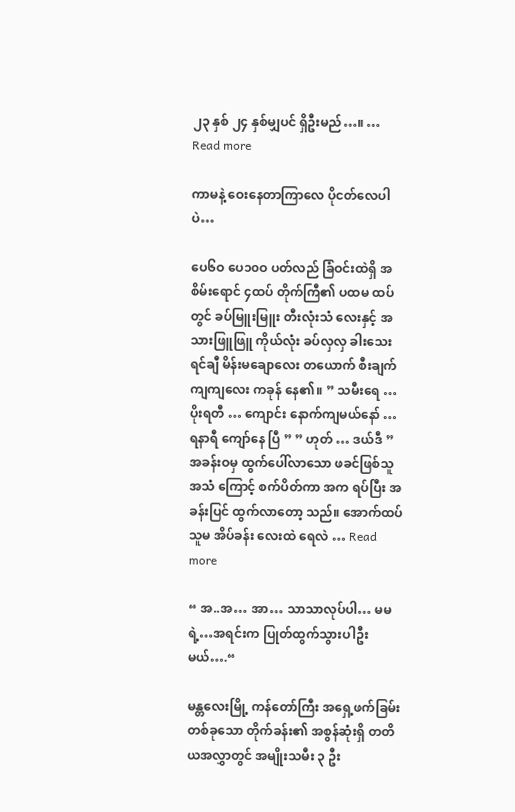၂၃ နှစ် ၂၄ နှစ်မျှပင် ရှိဦးမည်…။ … Read more

ကာမနဲ့ ဝေးနေတာကြာလေ ပိုငတ်လေပါပဲ…

ပေ၆ဝ ပေ၁၀ဝ ပတ်လည် ခြံဝင်းထဲရှိ အစိမ်းရောင် ၄ထပ် တိုက်ကြီ၏ ပထမ ထပ်တွင် ခပ်မြူးမြူး တီးလုံးသံ လေးနှင့် အသားဖြူဖြူ ကိုယ်လုံး ခပ်လှလှ ခါးသေးရင်ချီ မိန်းမချောလေး တယောက် စီးချက် ကျကျလေး ကခုန် နေ၏။ ” သမီးရေ … ပိုးရတီ … ကျောင်း နောက်ကျမယ်နော် … ရနာရီ ကျော်နေ ပြီ ” ” ဟုတ် … ဒယ်ဒီ ” အခန်းဝမှ ထွက်ပေါ်လာသော ဖခင်ဖြစ်သူ အသံ ကြောင့် စက်ပိတ်ကာ အက ရပ်ပြီး အခန်းပြင် ထွက်လာတော့ သည်။ အောက်ထပ် သူမ အိပ်ခန်း လေးထဲ ရေလဲ … Read more

“ အ..အ… အာ… သာသာလုပ်ပါ… မမရဲ့…အရင်းက ပြုတ်ထွက်သွားပါဦးမယ်….“

မန္တလေးမြို့ ကန်တော်ကြီး အရှေ့ဖက်ခြမ်း တစ်ခုသော တိုက်ခန်း၏ အစွန်ဆုံးရှိ တတိယအလွှာတွင် အမျိုးသမီး ၃ ဦး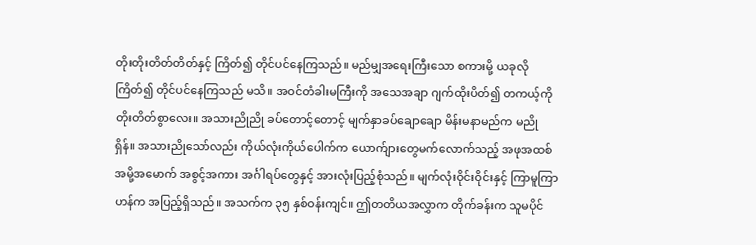တိုးတိုးတိတ်တိတ်နှင့် ကြိတ်၍ တိုင်ပင်နေကြသည်။ မည်မျှအရေးကြီးသော စကားမို့ ယခုလို ကြိတ်၍ တိုင်ပင်နေကြသည် မသိ။ အဝင်တံခါးမကြီးကို အသေအချာ ဂျက်ထိုးပိတ်၍ တကယ့်ကို တိုးတိတ်စွာလေး။ အသားညိုညို ခပ်တောင့်တောင့် မျက်နှာခပ်ချောချော မိန်းမနာမည်က မညိုရှိန်။ အသားညိုသော်လည်း ကိုယ်လုံးကိုယ်ပေါက်က ယောက်ျားတွေမက်လောက်သည့် အဖုအထစ် အမို့အမောက် အစွင့်အကား အင်္ဂါရပ်တွေနှင့် အားလုံးပြည့်စုံသည်။ မျက်လုံးဝိုင်းဝိုင်းနှင့် ကြာမူကြာဟန်က အပြည့်ရှိသည်။ အသက်က ၃၅ နှစ်ဝန်းကျင်။ ဤတတိယအလွှာက တိုက်ခန်းက သူမပိုင်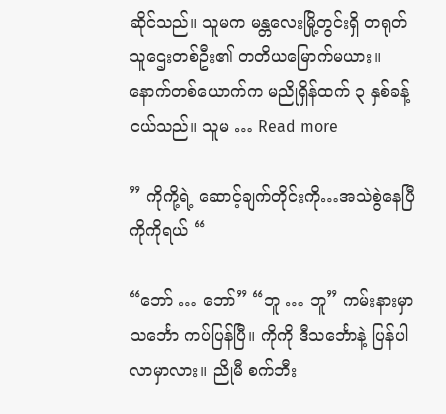ဆိုင်သည်။ သူမက မန္တလေးမြို့တွင်းရှိ တရုတ်သူဌေးတစ်ဦး၏ တတိယမြောက်မယား။ နောက်တစ်ယောက်က မညိုရှိန်ထက် ၃ နှစ်ခန့်ငယ်သည်။ သူမ … Read more

” ကိုကို့ရဲ့ ဆောင့်ချက်တိုင်းကို…အသဲစွဲနေပြီ ကိုကိုရယ် “

“ဘော် … ဘော်” “ဘူ … ဘူ” ကမ်းနားမှာ သင်္ဘော ကပ်ပြန်ပြီ။ ကိုကို ဒီသင်္ဘောနဲ့ ပြန်ပါလာမှာလား။ ညိုမီ စက်ဘီး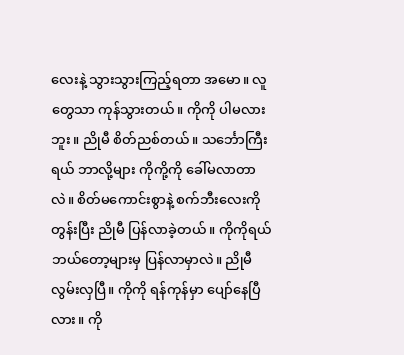လေးနဲ့ သွားသွားကြည့်ရတာ အမော။ လူတွေသာ ကုန်သွားတယ်။ ကိုကို ပါမလားဘူး။ ညိုမီ စိတ်ညစ်တယ်။ သင်္ဘောကြီးရယ် ဘာလို့များ ကိုကို့ကို ခေါ်မလာတာလဲ။ စိတ်မကောင်းစွာနဲ့ စက်ဘီးလေးကို တွန်းပြီး ညိုမီ ပြန်လာခဲ့တယ်။ ကိုကိုရယ် ဘယ်တော့များမှ ပြန်လာမှာလဲ။ ညိုမီ လွမ်းလှပြီ။ ကိုကို ရန်ကုန်မှာ ပျော်နေပြီလား။ ကို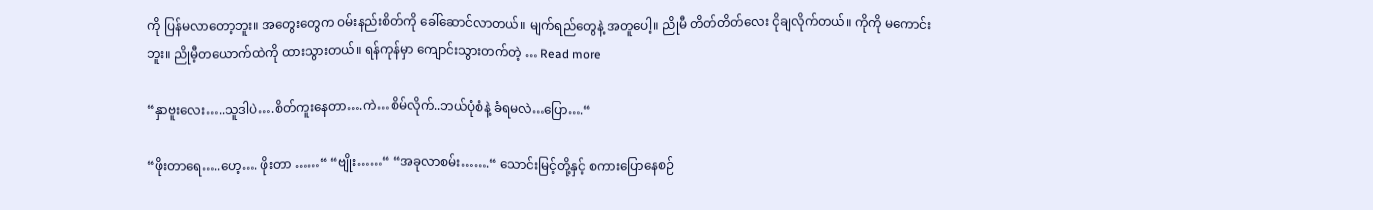ကို ပြန်မလာတော့ဘူး။ အတွေးတွေက ဝမ်းနည်းစိတ်ကို ခေါ်ဆောင်လာတယ်။ မျက်ရည်တွေနဲ့ အတူပေါ့။ ညိုမီ တိတ်တိတ်လေး ငိုချလိုက်တယ်။ ကိုကို မကောင်းဘူး။ ညိုမီ့တယောက်ထဲကို ထားသွားတယ်။ ရန်ကုန်မှာ ကျောင်းသွားတက်တဲ့ … Read more

“နှာဗူးလေး…..သူဒါပဲ….စိတ်ကူးနေတာ….ကဲ…စိမ်လိုက်..ဘယ်ပုံစံနဲ့ ခံရမလဲ…ပြော….“

“ဖိုးတာရေ…..ဟေ့…. ဖိုးတာ ……“ “ဗျိုး……“ “အခုလာစမ်း…….“ သောင်းမြင့်တို့နှင့် စကားပြောနေစဉ်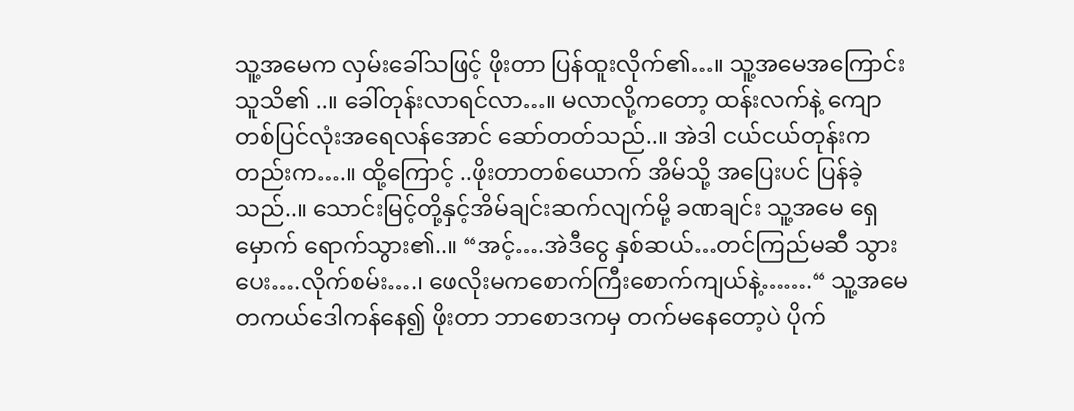သူ့အမေက လှမ်းခေါ်သဖြင့် ဖိုးတာ ပြန်ထူးလိုက်၏…။ သူ့အမေအကြောင်း သူသိ၏ ..။ ခေါ်တုန်းလာရင်လာ…။ မလာလို့ကတော့ ထန်းလက်နဲ့ ကျောတစ်ပြင်လုံးအရေလန်အောင် ဆော်တတ်သည်..။ အဲဒါ ငယ်ငယ်တုန်းကတည်းက….။ ထို့ကြောင့် ..ဖိုးတာတစ်ယောက် အိမ်သို့ အပြေးပင် ပြန်ခဲ့သည်..။ သောင်းမြင့်တို့နှင့်အိမ်ချင်းဆက်လျက်မို့ ခဏချင်း သူ့အမေ ရှေမှောက် ရောက်သွား၏..။ “အင့်….အဲဒီငွေ နှစ်ဆယ်…တင်ကြည်မဆီ သွားပေး….လိုက်စမ်း….၊ ဖေလိုးမကစောက်ကြီးစောက်ကျယ်နဲ့…….“ သူ့အမေ တကယ်ဒေါကန်နေ၍ ဖိုးတာ ဘာစောဒကမှ တက်မနေတော့ပဲ ပိုက်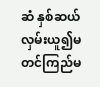ဆံ နှစ်ဆယ် လှမ်းယူ၍မတင်ကြည်မ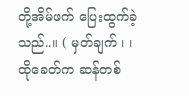တို့အိမ်ဖက် ပြေးထွက်ခဲ့သည်..။ ( မှတ်ချက် ၊ ၊ ထိုခေတ်က ဆန်တစ်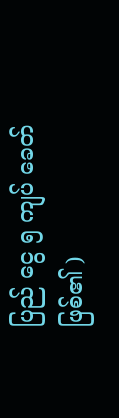ပြည် ငွေ ၅ ကျပ် ခေတ်ဖြစ်၏ )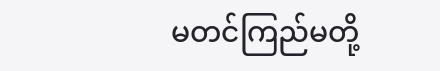မတင်ကြည်မတို့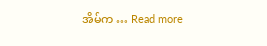အိမ်က … Read more